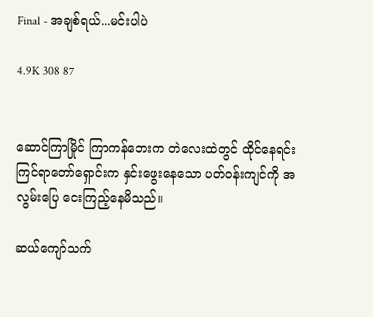Final - အချစ်ရယ်...မင်းပါပဲ

4.9K 308 87


ဆောင်ကြာမြိုင် ကြာကန်ဘေးက တဲလေးထဲတွင် ထိုင်နေရင်း ကြင်ရာတော်ရှောင်းက နှင်းဖွေးနေသော ပတ်ဝန်းကျင်ကို အလွမ်းပြေ ငေးကြည့်နေမိသည်။

ဆယ်ကျော်သက်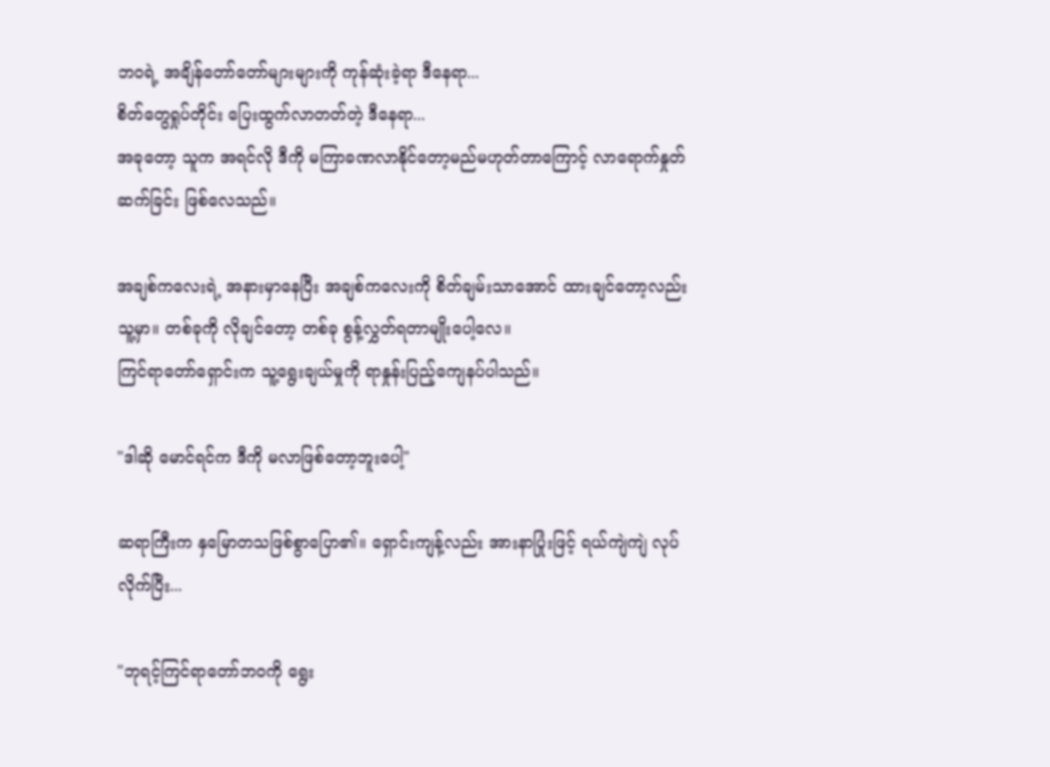ဘဝရဲ့ အချိန်တော်တော်များများကို ကုန်ဆုံးခဲ့ရာ ဒီနေရာ...
စိတ်တွေရှုပ်တိုင်း ပြေးထွက်လာတတ်တဲ့ ဒီနေရာ...
အခုတော့ သူက အရင်လို ဒီကို မကြာခဏလာနိုင်တော့မည်မဟုတ်တာကြောင့် လာရောက်နှုတ်ဆက်ခြင်း ဖြစ်လေသည်။

အချစ်ကလေးရဲ့ အနားမှာနေပြီး အချစ်ကလေးကို စိတ်ချမ်းသာအောင် ထားချင်တော့လည်း သူ့မှာ။ တစ်ခုကို လိုချင်တော့ တစ်ခု စွန့်လွှတ်ရတာမျိုးပေါ့လေ။
ကြင်ရာတော်ရှောင်းက သူ့ရွေးချယ်မှုကို ရာနှုန်းပြည့်ကျေနပ်ပါသည်။

"ဒါဆို မောင်ရင်က ဒီကို မလာဖြစ်တော့ဘူးပေါ့"

ဆရာကြီးက နှမြောတသဖြစ်စွာပြော၏။ ရှောင်းကျန့်လည်း အားနာပြုံးဖြင့် ရယ်ကျဲကျဲ လုပ်လိုက်ပြီး...

"ဘုရင့်ကြင်ရာတော်ဘဝကို ရွေး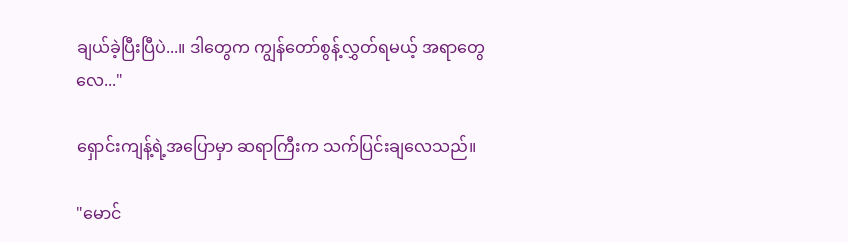ချယ်ခဲ့ပြီးပြီပဲ...။ ဒါတွေက ကျွန်တော်စွန့်လွှတ်ရမယ့် အရာတွေလေ..."

ရှောင်းကျန့်ရဲ့အပြောမှာ ဆရာကြီးက သက်ပြင်းချလေသည်။

"မောင်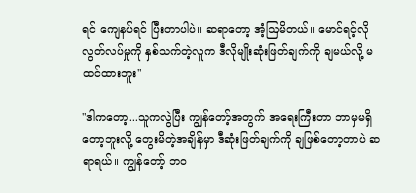ရင် ကျေနပ်ရင် ပြီးတာပါပဲ။ ဆရာတော့ အံ့ဩမိတယ်။ မောင်ရင့်လို လွတ်လပ်မှုကို နှစ်သက်တဲ့လူက ဒီလိုမျိုးဆုံးဖြတ်ချက်ကို ချမယ်လို့ မထင်ထားဘူး"

"ဒါကတော့...သူကလွဲပြီး ကျွန်တော့်အတွက် အရေးကြီးတာ ဘာမှမရှိတော့ဘူးလို့ တွေးမိတဲ့အချိန်မှာ ဒီဆုံးဖြတ်ချက်ကို ချဖြစ်တော့တာပဲ ဆရာရယ်။ ကျွန်တော့် ဘဝ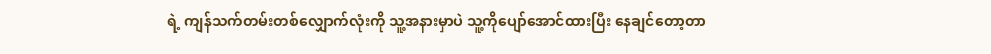ရဲ့ ကျန်သက်တမ်းတစ်လျှောက်လုံးကို သူ့အနားမှာပဲ သူ့ကိုပျော်အောင်ထားပြီး နေချင်တော့တာ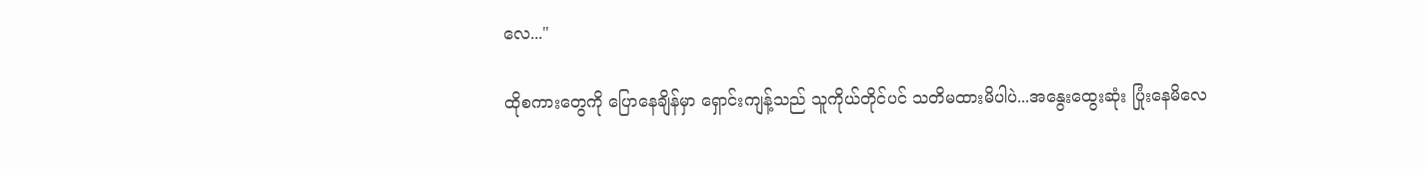လေ..."

ထိုစကားတွေကို ပြောနေချိန်မှာ ရှောင်းကျန့်သည် သူကိုယ်တိုင်ပင် သတိမထားမိပါပဲ...အနွေးထွေးဆုံး ပြုံးနေမိလေ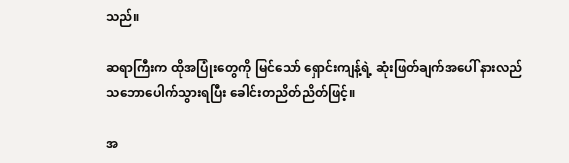သည်။

ဆရာကြီးက ထိုအပြုံးတွေကို မြင်သော် ရှောင်းကျန့်ရဲ့ ဆုံးဖြတ်ချက်အပေါ် နားလည်သဘောပေါက်သွားရပြီး ခေါင်းတညိတ်ညိတ်ဖြင့်။

အ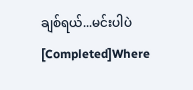ချစ်ရယ်...မင်းပါပဲ [Completed]Where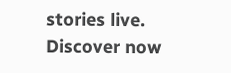stories live. Discover now